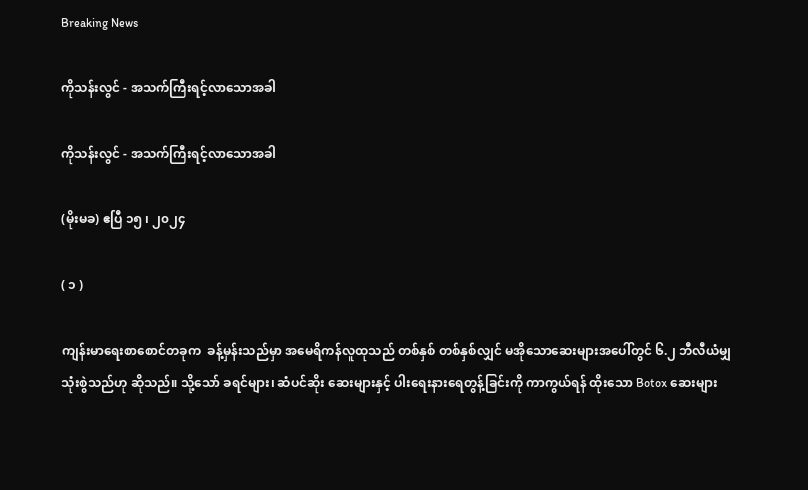Breaking News

ကိုသန်းလွင် - အသက်ကြီးရင့်လာသောအခါ

ကိုသန်းလွင် - အသက်ကြီးရင့်လာသောအခါ

(မိုးမခ) ဧပြီ ၁၅ ၊ ၂၀၂၄

( ၁ )

ကျန်းမာရေးစာစောင်တခုက  ခန့်မှန်းသည်မှာ အမေရိကန်လူထုသည် တစ်နှစ် တစ်နှစ်လျှင် မအိုသောဆေးများအပေါ်တွင် ၆.၂ ဘီလီယံမျှ သုံးစွဲသည်ဟု ဆိုသည်။ သို့သော် ခရင်များ၊ ဆံပင်ဆိုး ဆေးများနှင့် ပါးရေးနားရေတွန့်ခြင်းကို ကာကွယ်ရန် ထိုးသော Botox ဆေးများ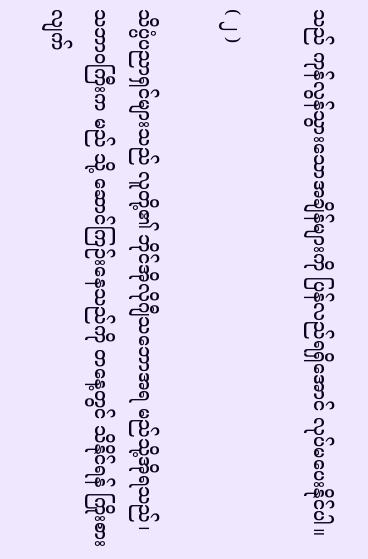သည် ကုန်လွန်သွားသောအချိန်များကို ပြန်လည်ရရှိအောင် လုပ်မပေးနိုင်ပါ။

( ၂ )

သိပ္ပံပညာရှင်များသည် လူတို့၏ ဘိုင်အိုလိုဂျီသဘောအရ မည်သို့အိုရသည်၊  သဘာဝကြီးက မည် သို့ ဆောင်ကြဉ်းနေသည်ကို တနေ့တွင် သိနိုင်ရန် ကြိုးစားလျက်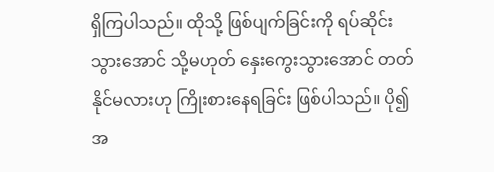ရှိကြပါသည်။ ထိုသို့ ဖြစ်ပျက်ခြင်းကို ရပ်ဆိုင်းသွားအောင် သို့မဟုတ် နှေးကွေးသွားအောင် တတ်နိုင်မလားဟု ကြိုးစားနေရခြင်း ဖြစ်ပါသည်။ ပို၍အ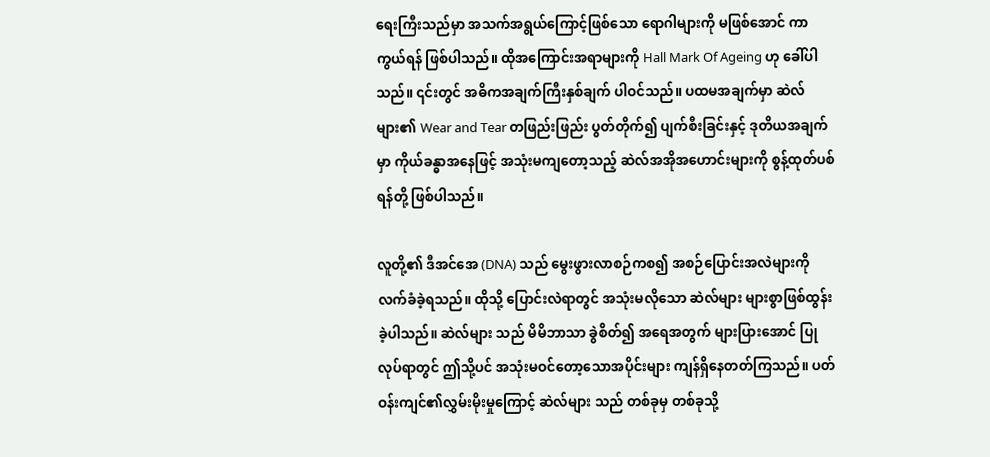ရေးကြီးသည်မှာ အသက်အရွယ်ကြောင့်ဖြစ်သော ရောဂါများကို မဖြစ်အောင် ကာကွယ်ရန် ဖြစ်ပါသည်။ ထိုအကြောင်းအရာများကို Hall Mark Of Ageing ဟု ခေါ်ပါသည်။ ၎င်းတွင် အဓိကအချက်ကြီးနှစ်ချက် ပါဝင်သည်။ ပထမအချက်မှာ ဆဲလ်များ၏ Wear and Tear တဖြည်းဖြည်း ပွတ်တိုက်၍ ပျက်စီးခြင်းနှင့် ဒုတိယအချက်မှာ ကိုယ်ခန္ဓာအနေဖြင့် အသုံးမကျတော့သည့် ဆဲလ်အအိုအဟောင်းများကို စွန့်ထုတ်ပစ်ရန်တို့ ဖြစ်ပါသည်။

လူတို့၏ ဒီအင်အေ (DNA) သည် မွေးဖွားလာစဉ်ကစ၍ အစဉ်ပြောင်းအလဲများကို လက်ခံခဲ့ရသည်။ ထိုသို့ ပြောင်းလဲရာတွင် အသုံးမလိုသော ဆဲလ်များ များစွာဖြစ်ထွန်းခဲ့ပါသည်။ ဆဲလ်များ သည် မိမိဘာသာ ခွဲစိတ်၍ အရေအတွက် များပြားအောင် ပြုလုပ်ရာတွင် ဤသို့ပင် အသုံးမဝင်တော့သောအပိုင်းများ ကျန်ရှိနေတတ်ကြသည်။ ပတ်ဝန်းကျင်၏လွှမ်းမိုးမှုကြောင့် ဆဲလ်များ သည် တစ်ခုမှ တစ်ခုသို့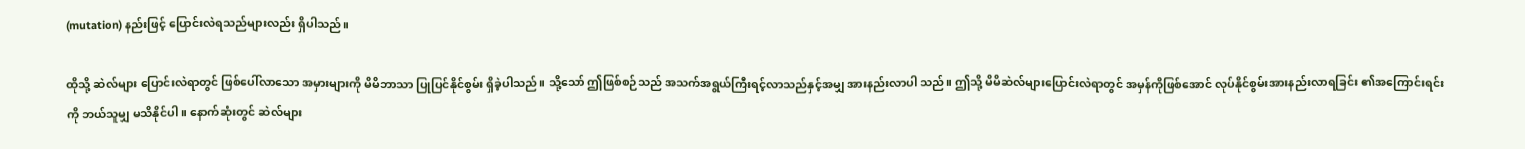(mutation) နည်းဖြင့် ပြောင်းလဲရသည်များလည်း ရှိပါသည်။

ထိုသို့ ဆဲလ်များ ပြောင်းလဲရာတွင် ဖြစ်ပေါ်လာသော အမှားများကို မိမိဘာသာ ပြုပြင်နိုင်စွမ်း ရှိခဲ့ပါသည်။ သို့သော် ဤဖြစ်စဉ်သည် အသက်အရွယ်ကြီးရင့်လာသည်နှင့်အမျှ အားနည်းလာပါ သည်။ ဤသို့ မိမိဆဲလ်များပြောင်းလဲရာတွင် အမှန်ကိုဖြစ်အောင် လုပ်နိုင်စွမ်းအားနည်းလာရခြင်း ၏အကြောင်းရင်းကို ဘယ်သူမျှ မသိနိုင်ပါ။ နောက်ဆုံးတွင် ဆဲလ်များ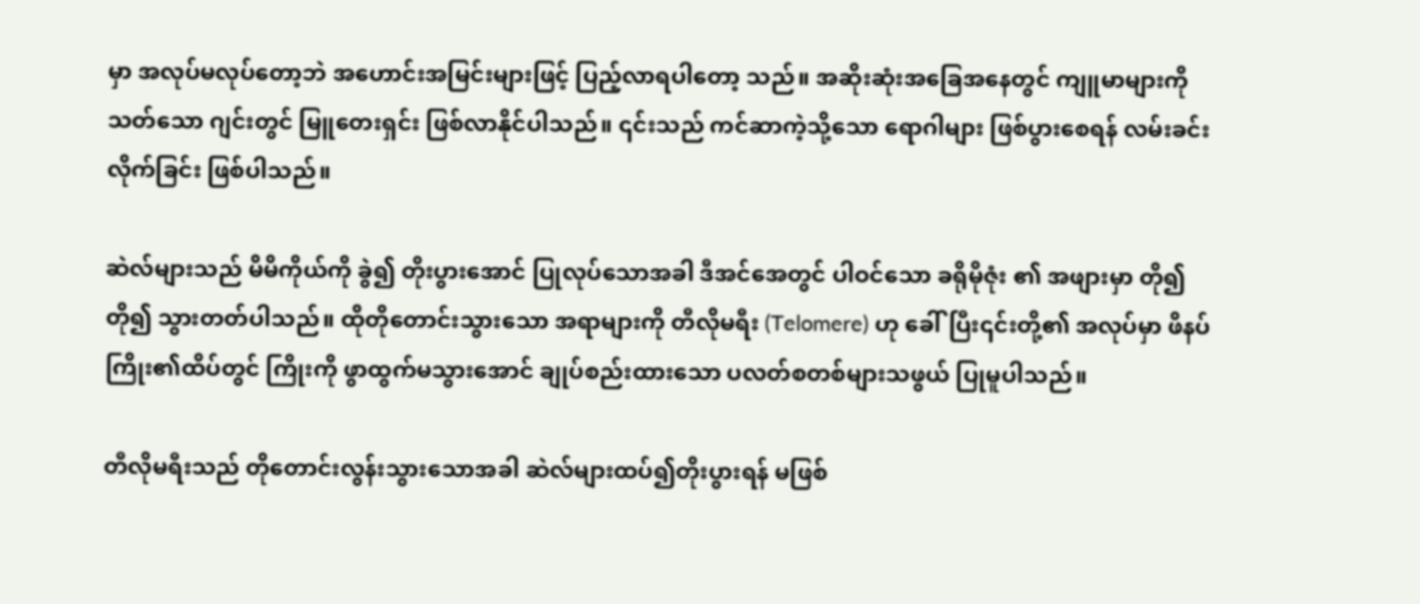မှာ အလုပ်မလုပ်တော့ဘဲ အဟောင်းအမြင်းများဖြင့် ပြည့်လာရပါတော့ သည်။ အဆိုးဆုံးအခြေအနေတွင် ကျူမာများကို သတ်သော ဂျင်းတွင် မြူတေးရှင်း ဖြစ်လာနိုင်ပါသည်။ ၎င်းသည် ကင်ဆာကဲ့သို့သော ရောဂါများ ဖြစ်ပွားစေရန် လမ်းခင်းလိုက်ခြင်း ဖြစ်ပါသည်။

ဆဲလ်များသည် မိမိကိုယ်ကို ခွဲ၍ တိုးပွားအောင် ပြုလုပ်သောအခါ ဒီအင်အေတွင် ပါဝင်သော ခရိုမိုဇုံး ၏ အဖျားမှာ တို၍ တို၍ သွားတတ်ပါသည်။ ထိုတိုတောင်းသွားသော အရာများကို တီလိုမရီး (Telomere) ဟု ခေါ်ပြီး၎င်းတို့၏ အလုပ်မှာ ဖိနပ်ကြိုး၏ထိပ်တွင် ကြိုးကို ဖွာထွက်မသွားအောင် ချုပ်စည်းထားသော ပလတ်စတစ်များသဖွယ် ပြုမူပါသည်။

တီလိုမရီးသည် တိုတောင်းလွန်းသွားသောအခါ ဆဲလ်များထပ်၍တိုးပွားရန် မဖြစ်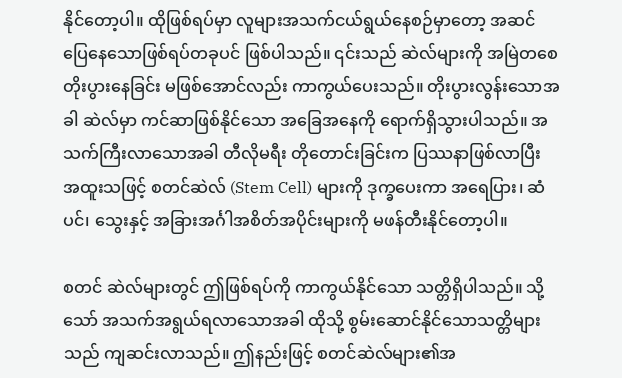နိုင်တော့ပါ။ ထိုဖြစ်ရပ်မှာ လူများအသက်ငယ်ရွယ်နေစဉ်မှာတော့ အဆင်ပြေနေသောဖြစ်ရပ်တခုပင် ဖြစ်ပါသည်။ ၎င်းသည် ဆဲလ်များကို အမြဲတစေတိုးပွားနေခြင်း မဖြစ်အောင်လည်း ကာကွယ်ပေးသည်။ တိုးပွားလွန်းသောအခါ ဆဲလ်မှာ ကင်ဆာဖြစ်နိုင်သော အခြေအနေကို ရောက်ရှိသွားပါသည်။ အသက်ကြီးလာသောအခါ တီလိုမရီး တိုတောင်းခြင်းက ပြဿနာဖြစ်လာပြီး အထူးသဖြင့် စတင်ဆဲလ် (Stem Cell) များကို ဒုက္ခပေးကာ အရေပြား၊ ဆံပင်၊ သွေးနှင့် အခြားအင်္ဂါအစိတ်အပိုင်းများကို မဖန်တီးနိုင်တော့ပါ။

စတင် ဆဲလ်များတွင် ဤဖြစ်ရပ်ကို ကာကွယ်နိုင်သော သတ္တိရှိပါသည်။ သို့သော် အသက်အရွယ်ရလာသောအခါ ထိုသို့ စွမ်းဆောင်နိုင်သောသတ္တိများသည် ကျဆင်းလာသည်။ ဤနည်းဖြင့် စတင်ဆဲလ်များ၏အ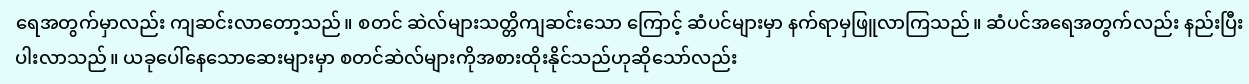ရေအတွက်မှာလည်း ကျဆင်းလာတော့သည်။ စတင် ဆဲလ်များသတ္တိကျဆင်းသော ကြောင့် ဆံပင်များမှာ နက်ရာမှဖြူလာကြသည်။ ဆံပင်အရေအတွက်လည်း နည်းပြီးပါးလာသည်။ ယခုပေါ်နေသောဆေးများမှာ စတင်ဆဲလ်များကိုအစားထိုးနိုင်သည်ဟုဆိုသော်လည်း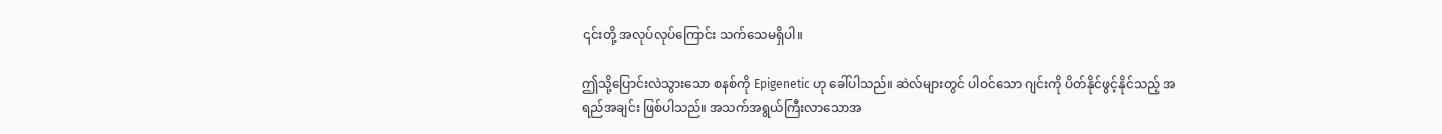၎င်းတို့ အလုပ်လုပ်ကြောင်း သက်သေမရှိပါ။

ဤသို့ပြောင်းလဲသွားသော စနစ်ကို Epigenetic ဟု ခေါ်ပါသည်။ ဆဲလ်များတွင် ပါဝင်သော ဂျင်းကို ပိတ်နိုင်ဖွင့်နိုင်သည့် အရည်အချင်း ဖြစ်ပါသည်။ အသက်အရွယ်ကြီးလာသောအ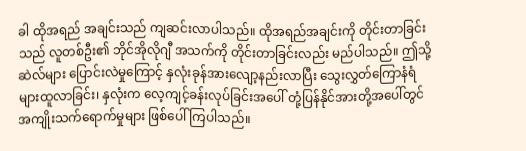ခါ ထိုအရည် အချင်းသည် ကျဆင်းလာပါသည်။ ထိုအရည်အချင်းကို တိုင်းတာခြင်းသည် လူတစ်ဦး၏ ဘိုင်အိုလိုဂျီ အသက်ကို တိုင်းတာခြင်းလည်း မည်ပါသည်။ ဤသို့ ဆဲလ်များ ပြောင်းလဲမှုကြောင့် နှလုံးခုန်အားလျော့နည်းလာပြီး သွေးလွှတ်ကြောနံရံများထူလာခြင်း၊ နှလုံးက လေ့ကျင့်ခန်းလုပ်ခြင်းအပေါ် တုံ့ပြန်နိုင်အားတို့အပေါ်တွင် အကျိုးသက်ရောက်မှုများ ဖြစ်ပေါ်ကြပါသည်။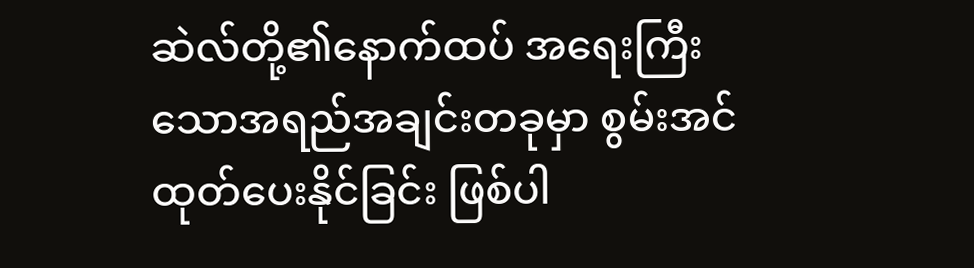ဆဲလ်တို့၏နောက်ထပ် အရေးကြီးသောအရည်အချင်းတခုမှာ စွမ်းအင်ထုတ်ပေးနိုင်ခြင်း ဖြစ်ပါ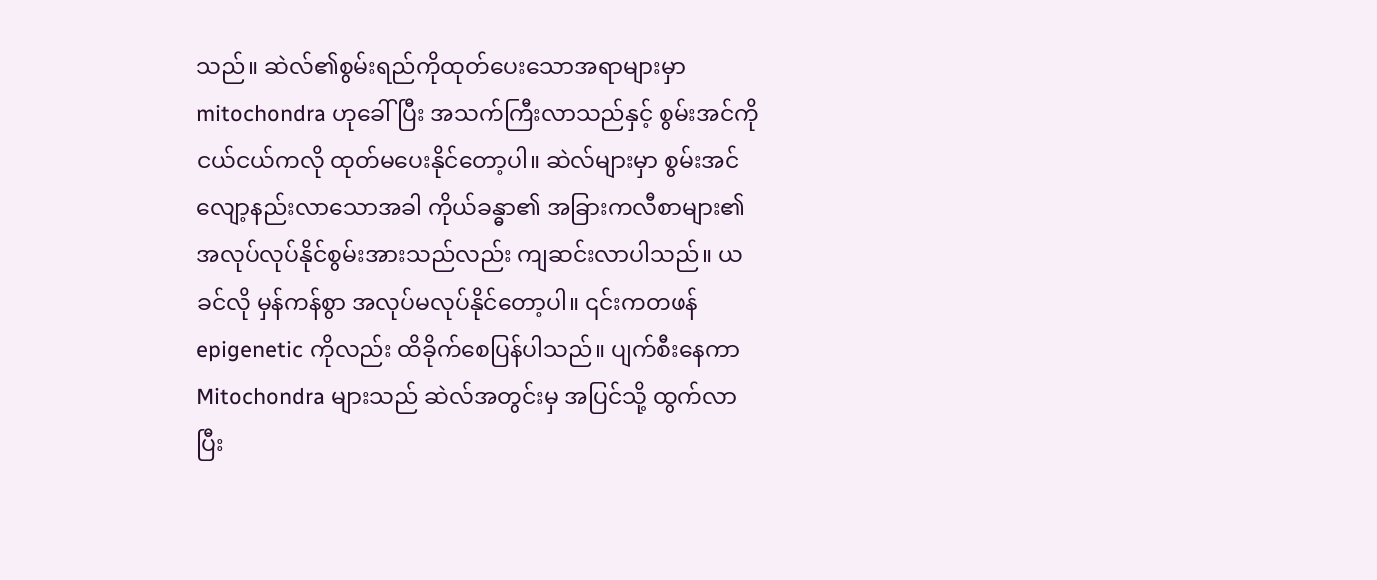သည်။ ဆဲလ်၏စွမ်းရည်ကိုထုတ်ပေးသောအရာများမှာ mitochondra ဟုခေါ်ပြီး အသက်ကြီးလာသည်နှင့် စွမ်းအင်ကို ငယ်ငယ်ကလို ထုတ်မပေးနိုင်တော့ပါ။ ဆဲလ်များမှာ စွမ်းအင်လျော့နည်းလာသောအခါ ကိုယ်ခန္ဓာ၏ အခြားကလီစာများ၏ အလုပ်လုပ်နိုင်စွမ်းအားသည်လည်း ကျဆင်းလာပါသည်။ ယခင်လို မှန်ကန်စွာ အလုပ်မလုပ်နိုင်တော့ပါ။ ၎င်းကတဖန် epigenetic ကိုလည်း ထိခိုက်စေပြန်ပါသည်။ ပျက်စီးနေကာ Mitochondra များသည် ဆဲလ်အတွင်းမှ အပြင်သို့ ထွက်လာပြီး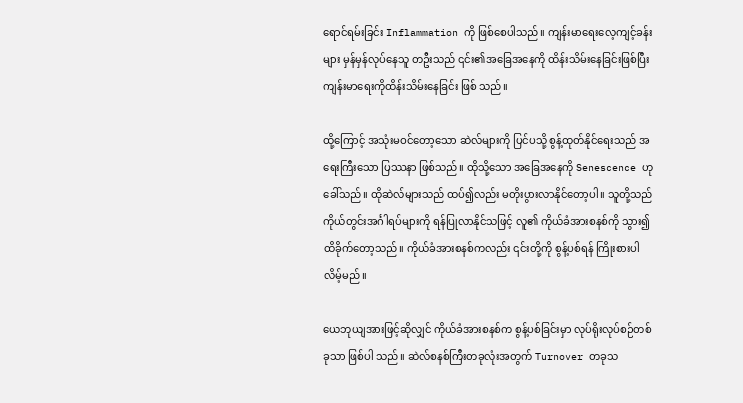ရောင်ရမ်းခြင်း Inflammation ကို ဖြစ်စေပါသည်။ ကျန်းမာရေးလေ့ကျင့်ခန်းများ မှန်မှန်လုပ်နေသူ တဦးသည် ၎င်း၏အခြေအနေကို ထိန်းသိမ်းနေခြင်းဖြစ်ပြီး ကျန်းမာရေးကိုထိန်းသိမ်းနေခြင်း ဖြစ် သည်။

ထို့ကြောင့် အသုံးမဝင်တော့သော ဆဲလ်များကို ပြင်ပသို့ စွန့်ထုတ်နိုင်ရေးသည် အရေးကြီးသော ပြဿနာ ဖြစ်သည်။ ထိုသို့သော အခြေအနေကို Senescence ဟု ခေါ်သည်။ ထိုဆဲလ်များသည် ထပ်၍လည်း မတိုးပွားလာနိုင်တော့ပါ။ သူတို့သည် ကိုယ်တွင်းအင်္ဂါရပ်များကို ရန်ပြုလာနိုင်သဖြင့် လူ၏ ကိုယ်ခံအားစနစ်ကို သွား၍ထိခိုက်တော့သည်။ ကိုယ်ခံအားစနစ်ကလည်း ၎င်းတို့ကို စွန့်ပစ်ရန် ကြိုးစားပါလိမ့်မည်။

ယေဘုယျအားဖြင့်ဆိုလျှင် ကိုယ်ခံအားစနစ်က စွန့်ပစ်ခြင်းမှာ လုပ်ရိုးလုပ်စဉ်တစ်ခုသာ ဖြစ်ပါ သည်။ ဆဲလ်စနစ်ကြီးတခုလုံးအတွက် Turnover တခုသ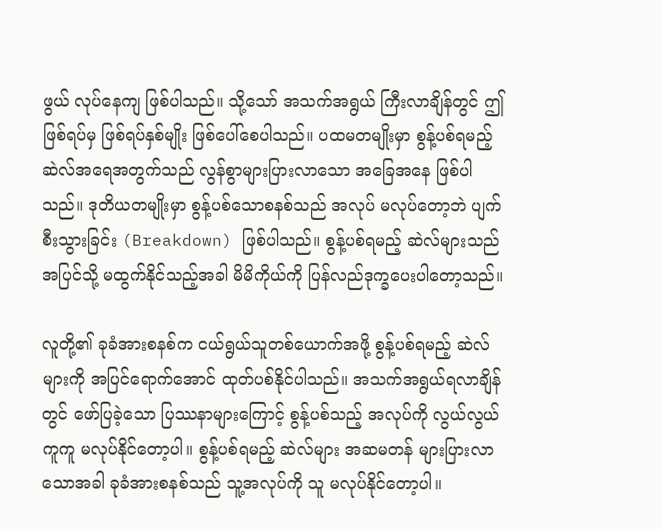ဖွယ် လုပ်နေကျ ဖြစ်ပါသည်။ သို့သော် အသက်အရွယ် ကြီးလာချိန်တွင် ဤဖြစ်ရပ်မှ ဖြစ်ရပ်နှစ်မျိုး ဖြစ်ပေါ်စေပါသည်။ ပထမတမျိုးမှာ စွန့်ပစ်ရမည့် ဆဲလ်အရေအတွက်သည် လွန်စွာများပြားလာသော အခြေအနေ ဖြစ်ပါသည်။ ဒုတိယတမျိုးမှာ စွန့်ပစ်သောစနစ်သည် အလုပ် မလုပ်တော့ဘဲ ပျက်စီးသွားခြင်း (Breakdown) ဖြစ်ပါသည်။ စွန့်ပစ်ရမည့် ဆဲလ်များသည် အပြင်သို့ မထွက်နိုင်သည့်အခါ မိမိကိုယ်ကို ပြန်လည်ဒုက္ခပေးပါတော့သည်။

လူတို့၏ ခုခံအားစနစ်က ငယ်ရွယ်သူတစ်ယောက်အဖို့ စွန့်ပစ်ရမည့် ဆဲလ်များကို အပြင်ရောက်အောင် ထုတ်ပစ်နိုင်ပါသည်။ အသက်အရွယ်ရလာချိန်တွင် ဖော်ပြခဲ့သော ပြဿနာများကြောင့် စွန့်ပစ်သည့် အလုပ်ကို လွယ်လွယ်ကူကူ မလုပ်နိုင်တော့ပါ။ စွန့်ပစ်ရမည့် ဆဲလ်များ အဆမတန် များပြားလာသောအခါ ခုခံအားစနစ်သည် သူ့အလုပ်ကို သူ မလုပ်နိုင်တော့ပါ။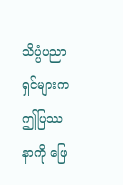သိပ္ပံပညာရှင်များက ဤပြဿနာကို ဖြေ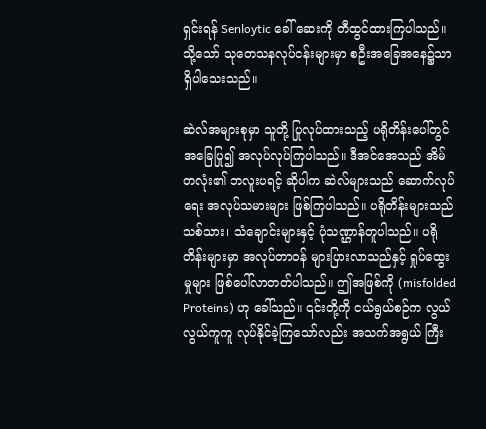ရှင်းရန် Senloytic ခေါ် ဆေးကို တီထွင်ထားကြပါသည်။ သို့သော် သုတေသနလုပ်ငန်းများမှာ စဦးအခြေအနေ၌သာ ရှိပါသေးသည်။

ဆဲလ်အများစုမှာ သူတို့ ပြုလုပ်ထားသည့် ပရိုတိန်းပေါ်တွင် အခြေပြု၍ အလုပ်လုပ်ကြပါသည်။ ဒီအင်အေသည် အိမ်တလုံး၏ ဘလူးပရင့် ဆိုပါက ဆဲလ်များသည် ဆောက်လုပ်ရေး အလုပ်သမားများ ဖြစ်ကြပါသည်။ ပရိုတိန်းများသည်  သစ်သား၊ သံချောင်းများနှင့် ပုံသဏ္ဌာန်တူပါသည်။ ပရိုတိန်းများမှာ အလုပ်တာဝန် များပြားလာသည်နှင့် ရှုပ်ထွေးမှုများ ဖြစ်ပေါ်လာတတ်ပါသည်။ ဤအဖြစ်ကို (misfolded Proteins) ဟု ခေါ်သည်။ ၎င်းတို့ကို ငယ်ရွယ်စဉ်က လွယ်လွယ်ကူကူ လုပ်နိုင်ခဲ့ကြသော်လည်း အသက်အရွယ် ကြီး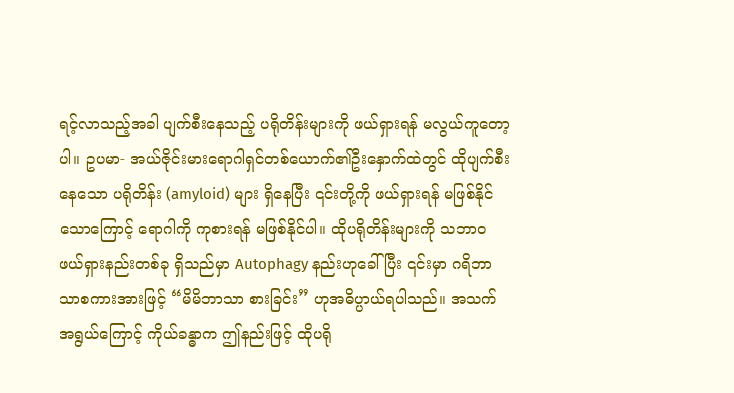ရင့်လာသည့်အခါ ပျက်စီးနေသည့် ပရိုတိန်းများကို ဖယ်ရှားရန် မလွယ်ကူတော့ပါ။ ဥပမာ- အယ်ဇိုင်းမားရောဂါရှင်တစ်ယောက်၏ဦးနှောက်ထဲတွင် ထိုပျက်စီးနေသော ပရိုတိန်း (amyloid) များ ရှိနေပြီး ၎င်းတို့ကို ဖယ်ရှားရန် မဖြစ်နိုင်သောကြောင့် ရောဂါကို ကုစားရန် မဖြစ်နိုင်ပါ။ ထိုပရိုတိန်းများကို သဘာ၀ ဖယ်ရှားနည်းတစ်ခု ရှိသည်မှာ Autophagy နည်းဟုခေါ်ပြီး ၎င်းမှာ ဂရိဘာသာစကားအားဖြင့် “မိမိဘာသာ စားခြင်း” ဟုအဓိပ္ပာယ်ရပါသည်။ အသက်အရွယ်ကြောင့် ကိုယ်ခန္ဓာက ဤနည်းဖြင့် ထိုပရို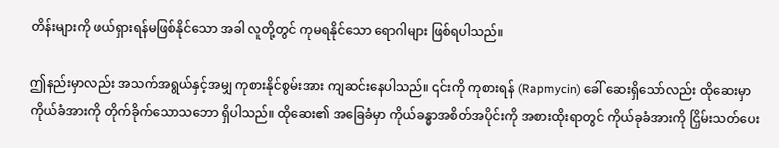တိန်းများကို ဖယ်ရှားရန်မဖြစ်နိုင်သော အခါ လူတို့တွင် ကုမရနိုင်သော ရောဂါများ ဖြစ်ရပါသည်။

ဤနည်းမှာလည်း အသက်အရွယ်နှင့်အမျှ ကုစားနိုင်စွမ်းအား ကျဆင်းနေပါသည်။ ၎င်းကို ကုစားရန် (Rapmycin) ခေါ် ဆေးရှိသော်လည်း ထိုဆေးမှာ ကိုယ်ခံအားကို တိုက်ခိုက်သောသဘော ရှိပါသည်။ ထိုဆေး၏ အခြေခံမှာ ကိုယ်ခန္ဓာအစိတ်အပိုင်းကို အစားထိုးရာတွင် ကိုယ်ခုခံအားကို ငြှိမ်းသတ်ပေး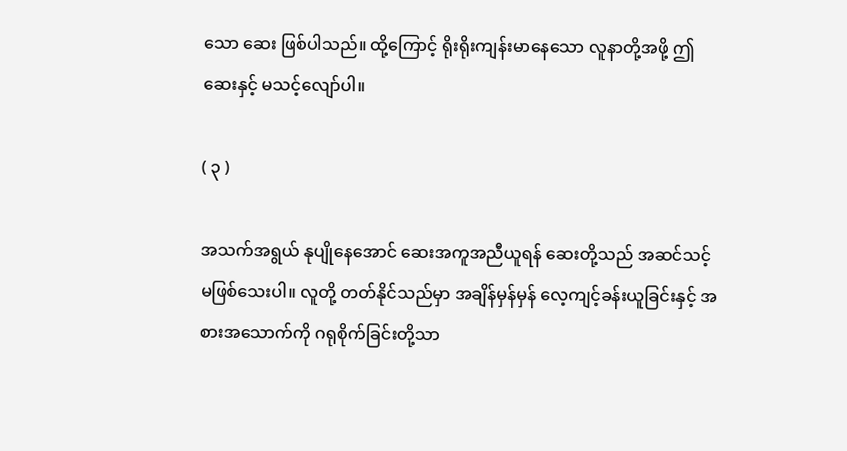သော ဆေး ဖြစ်ပါသည်။ ထို့ကြောင့် ရိုးရိုးကျန်းမာနေသော လူနာတို့အဖို့ ဤဆေးနှင့် မသင့်လျော်ပါ။

( ၃ )

အသက်အရွယ် နုပျိုနေအောင် ဆေးအကူအညီယူရန် ဆေးတို့သည် အဆင်သင့် မဖြစ်သေးပါ။ လူတို့ တတ်နိုင်သည်မှာ အချိန်မှန်မှန် လေ့ကျင့်ခန်းယူခြင်းနှင့် အစားအသောက်ကို ဂရုစိုက်ခြင်းတို့သာ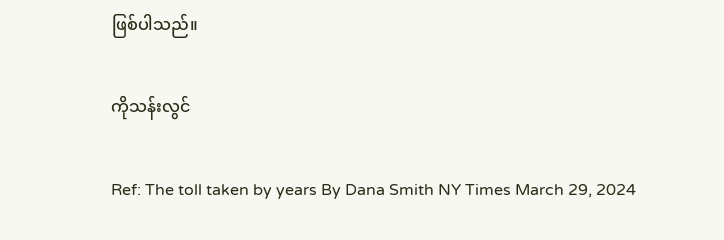ဖြစ်ပါသည်။

ကိုသန်းလွင်

Ref: The toll taken by years By Dana Smith NY Times March 29, 2024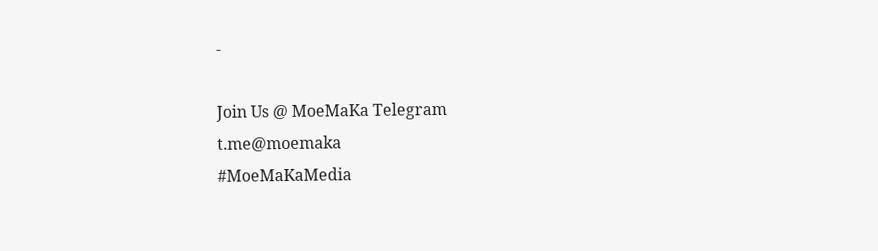-

Join Us @ MoeMaKa Telegram
t.me@moemaka
#MoeMaKaMedia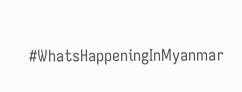#WhatsHappeningInMyanmar